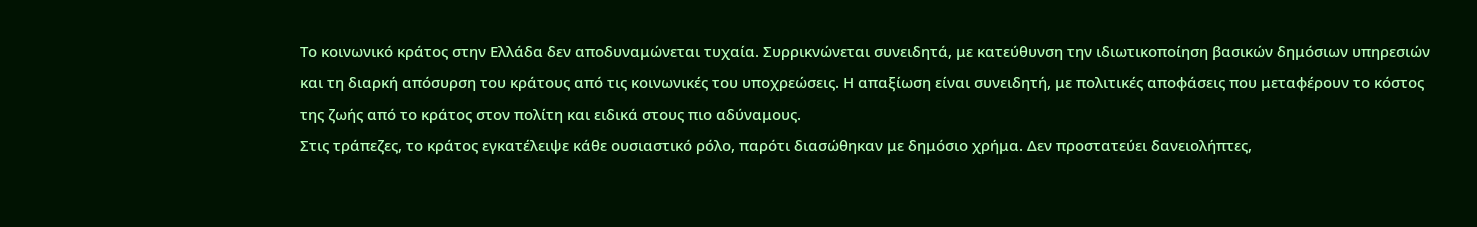Το κοινωνικό κράτος στην Ελλάδα δεν αποδυναμώνεται τυχαία. Συρρικνώνεται συνειδητά, με κατεύθυνση την ιδιωτικοποίηση βασικών δημόσιων υπηρεσιών και τη διαρκή απόσυρση του κράτους από τις κοινωνικές του υποχρεώσεις. Η απαξίωση είναι συνειδητή, με πολιτικές αποφάσεις που μεταφέρουν το κόστος της ζωής από το κράτος στον πολίτη και ειδικά στους πιο αδύναμους.
Στις τράπεζες, το κράτος εγκατέλειψε κάθε ουσιαστικό ρόλο, παρότι διασώθηκαν με δημόσιο χρήμα. Δεν προστατεύει δανειολήπτες,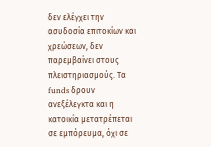δεν ελέγχει την ασυδοσία επιτοκίων και χρεώσεων, δεν παρεμβαίνει στους πλειστηριασμούς. Τα funds δρουν ανεξέλεγκτα και η κατοικία μετατρέπεται σε εμπόρευμα, όχι σε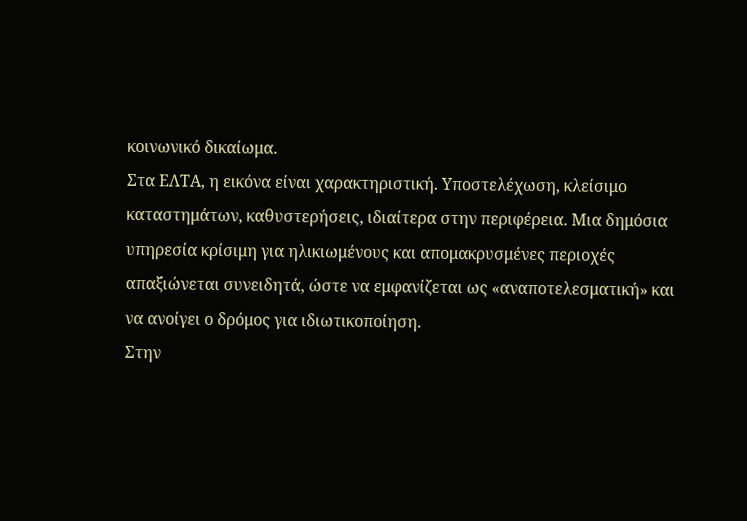κοινωνικό δικαίωμα.
Στα ΕΛΤΑ, η εικόνα είναι χαρακτηριστική. Υποστελέχωση, κλείσιμο καταστημάτων, καθυστερήσεις, ιδιαίτερα στην περιφέρεια. Μια δημόσια υπηρεσία κρίσιμη για ηλικιωμένους και απομακρυσμένες περιοχές απαξιώνεται συνειδητά, ώστε να εμφανίζεται ως «αναποτελεσματική» και να ανοίγει ο δρόμος για ιδιωτικοποίηση.
Στην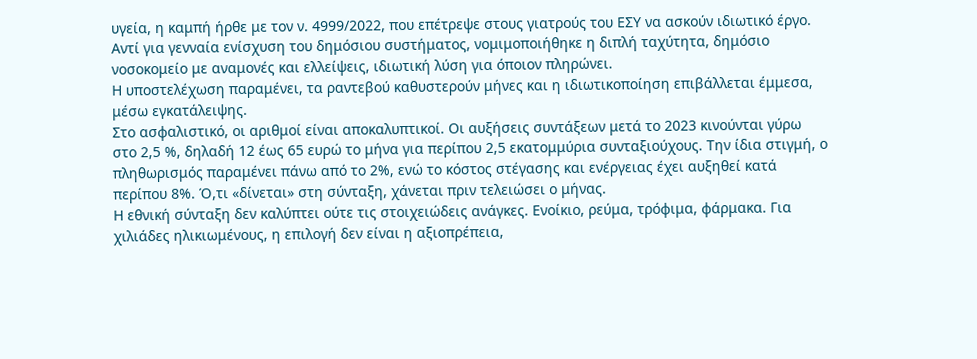υγεία, η καμπή ήρθε με τον ν. 4999/2022, που επέτρεψε στους γιατρούς του ΕΣΥ να ασκούν ιδιωτικό έργο. Αντί για γενναία ενίσχυση του δημόσιου συστήματος, νομιμοποιήθηκε η διπλή ταχύτητα, δημόσιο νοσοκομείο με αναμονές και ελλείψεις, ιδιωτική λύση για όποιον πληρώνει.
Η υποστελέχωση παραμένει, τα ραντεβού καθυστερούν μήνες και η ιδιωτικοποίηση επιβάλλεται έμμεσα, μέσω εγκατάλειψης.
Στο ασφαλιστικό, οι αριθμοί είναι αποκαλυπτικοί. Οι αυξήσεις συντάξεων μετά το 2023 κινούνται γύρω στο 2,5 %, δηλαδή 12 έως 65 ευρώ το μήνα για περίπου 2,5 εκατομμύρια συνταξιούχους. Την ίδια στιγμή, ο πληθωρισμός παραμένει πάνω από το 2%, ενώ το κόστος στέγασης και ενέργειας έχει αυξηθεί κατά περίπου 8%. Ό,τι «δίνεται» στη σύνταξη, χάνεται πριν τελειώσει ο μήνας.
Η εθνική σύνταξη δεν καλύπτει ούτε τις στοιχειώδεις ανάγκες. Ενοίκιο, ρεύμα, τρόφιμα, φάρμακα. Για χιλιάδες ηλικιωμένους, η επιλογή δεν είναι η αξιοπρέπεια,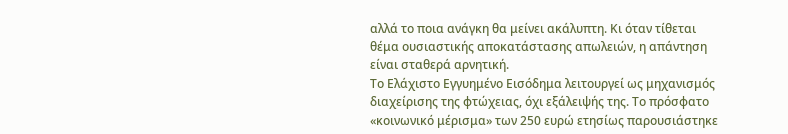αλλά το ποια ανάγκη θα μείνει ακάλυπτη. Κι όταν τίθεται θέμα ουσιαστικής αποκατάστασης απωλειών, η απάντηση είναι σταθερά αρνητική.
Το Ελάχιστο Εγγυημένο Εισόδημα λειτουργεί ως μηχανισμός διαχείρισης της φτώχειας, όχι εξάλειψής της. Το πρόσφατο «κοινωνικό μέρισμα» των 250 ευρώ ετησίως παρουσιάστηκε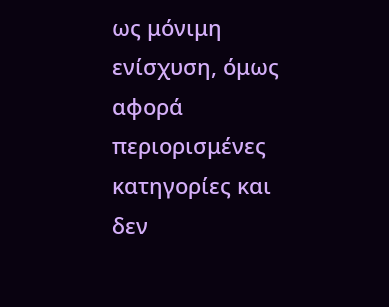ως μόνιμη ενίσχυση, όμως αφορά περιορισμένες κατηγορίες και δεν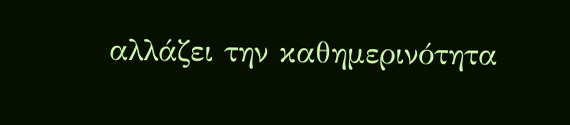αλλάζει την καθημερινότητα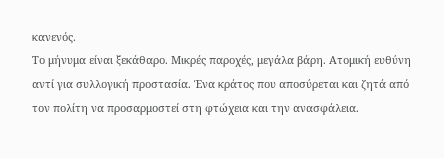κανενός.
Το μήνυμα είναι ξεκάθαρο. Μικρές παροχές, μεγάλα βάρη. Ατομική ευθύνη αντί για συλλογική προστασία. Ένα κράτος που αποσύρεται και ζητά από τον πολίτη να προσαρμοστεί στη φτώχεια και την ανασφάλεια.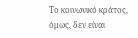Το κοινωνικό κράτος, όμως, δεν είναι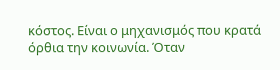κόστος. Είναι ο μηχανισμός που κρατά όρθια την κοινωνία. Όταν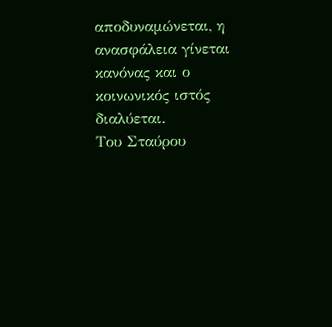αποδυναμώνεται, η ανασφάλεια γίνεται κανόνας και ο κοινωνικός ιστός διαλύεται.
Του Σταύρου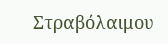Στραβόλαιμου